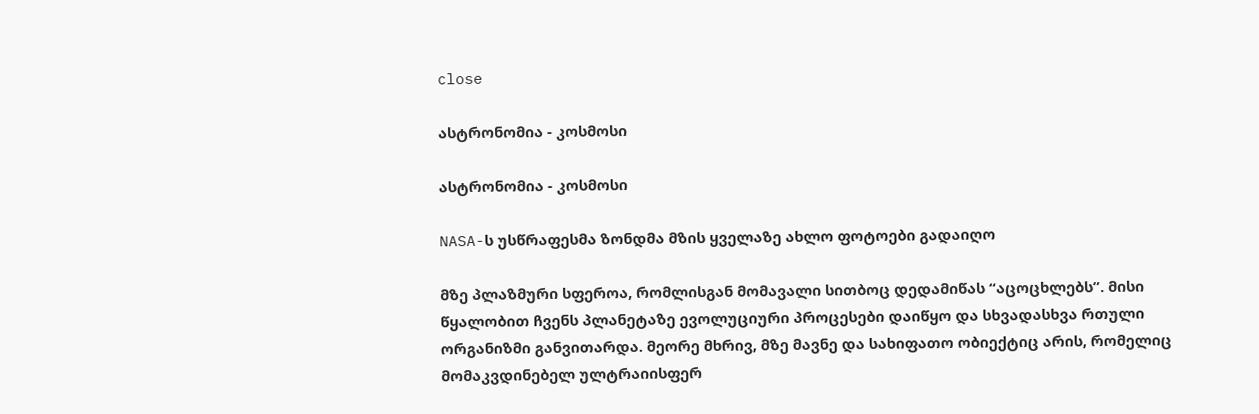close

ასტრონომია - კოსმოსი

ასტრონომია - კოსმოსი

NASA-ს უსწრაფესმა ზონდმა მზის ყველაზე ახლო ფოტოები გადაიღო

მზე პლაზმური სფეროა, რომლისგან მომავალი სითბოც დედამიწას “აცოცხლებს”. მისი წყალობით ჩვენს პლანეტაზე ევოლუციური პროცესები დაიწყო და სხვადასხვა რთული ორგანიზმი განვითარდა. მეორე მხრივ, მზე მავნე და სახიფათო ობიექტიც არის, რომელიც მომაკვდინებელ ულტრაიისფერ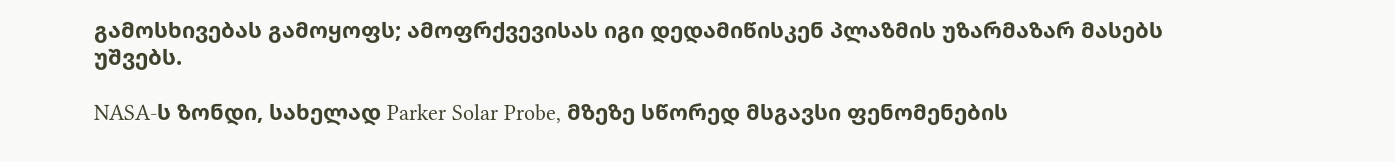გამოსხივებას გამოყოფს; ამოფრქვევისას იგი დედამიწისკენ პლაზმის უზარმაზარ მასებს უშვებს.

NASA-ს ზონდი, სახელად Parker Solar Probe, მზეზე სწორედ მსგავსი ფენომენების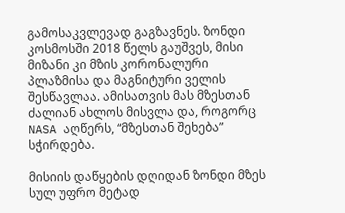გამოსაკვლევად გაგზავნეს. ზონდი კოსმოსში 2018 წელს გაუშვეს, მისი მიზანი კი მზის კორონალური პლაზმისა და მაგნიტური ველის შესწავლაა. ამისათვის მას მზესთან ძალიან ახლოს მისვლა და, როგორც NASA აღწერს, “მზესთან შეხება” სჭირდება.

მისიის დაწყების დღიდან ზონდი მზეს სულ უფრო მეტად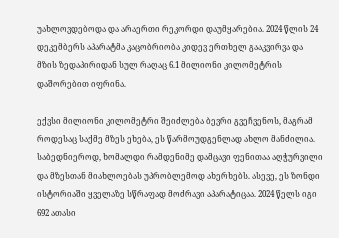უახლოვდებოდა და არაერთი რეკორდი დაუმყარებია. 2024 წლის 24 დეკემბერს აპარატმა კაცობრიობა კიდევ ერთხელ გააკვირვა და მზის ზედაპირიდან სულ რაღაც 6.1 მილიონი კილომეტრის დაშორებით იფრინა.

ექვსი მილიონი კილომეტრი შეიძლება ბევრი გვეჩვენოს, მაგრამ როდესაც საქმე მზეს ეხება, ეს წარმოუდგენლად ახლო მანძილია. საბედნიეროდ, ხომალდი რამდენიმე დამცავი ფენითაა აღჭურვილი და მზესთან მიახლოებას უპრობლემოდ ახერხებს. ასევე, ეს ზონდი ისტორიაში ყველაზე სწრაფად მოძრავი აპარატიცაა. 2024 წელს იგი 692 ათასი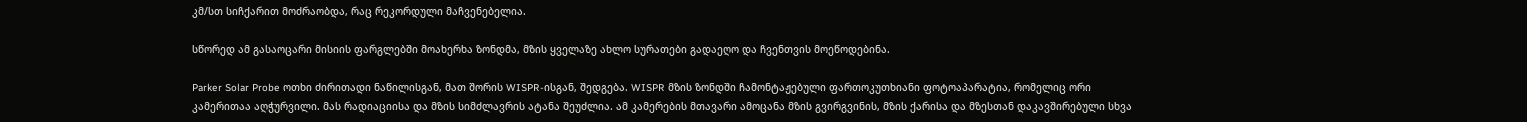კმ/სთ სიჩქარით მოძრაობდა, რაც რეკორდული მაჩვენებელია.

სწორედ ამ გასაოცარი მისიის ფარგლებში მოახერხა ზონდმა, მზის ყველაზე ახლო სურათები გადაეღო და ჩვენთვის მოეწოდებინა.

Parker Solar Probe ოთხი ძირითადი ნაწილისგან, მათ შორის WISPR-ისგან, შედგება. WISPR მზის ზონდში ჩამონტაჟებული ფართოკუთხიანი ფოტოაპარატია, რომელიც ორი კამერითაა აღჭურვილი. მას რადიაციისა და მზის სიმძლავრის ატანა შეუძლია. ამ კამერების მთავარი ამოცანა მზის გვირგვინის, მზის ქარისა და მზესთან დაკავშირებული სხვა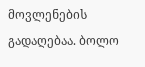მოვლენების გადაღებაა. ბოლო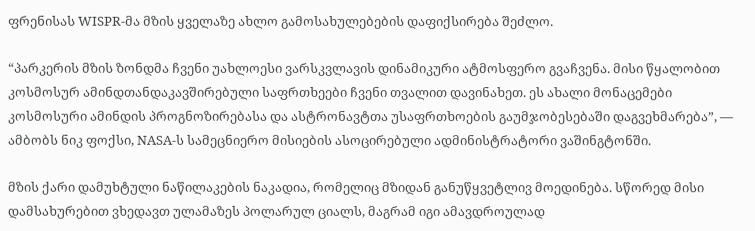ფრენისას WISPR-მა მზის ყველაზე ახლო გამოსახულებების დაფიქსირება შეძლო.

“პარკერის მზის ზონდმა ჩვენი უახლოესი ვარსკვლავის დინამიკური ატმოსფერო გვაჩვენა. მისი წყალობით კოსმოსურ ამინდთანდაკავშირებული საფრთხეები ჩვენი თვალით დავინახეთ. ეს ახალი მონაცემები კოსმოსური ამინდის პროგნოზირებასა და ასტრონავტთა უსაფრთხოების გაუმჯობესებაში დაგვეხმარება”, — ამბობს ნიკ ფოქსი, NASA-ს სამეცნიერო მისიების ასოცირებული ადმინისტრატორი ვაშინგტონში.

მზის ქარი დამუხტული ნაწილაკების ნაკადია, რომელიც მზიდან განუწყვეტლივ მოედინება. სწორედ მისი დამსახურებით ვხედავთ ულამაზეს პოლარულ ციალს, მაგრამ იგი ამავდროულად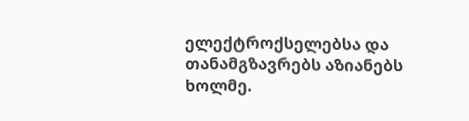ელექტროქსელებსა და თანამგზავრებს აზიანებს ხოლმე.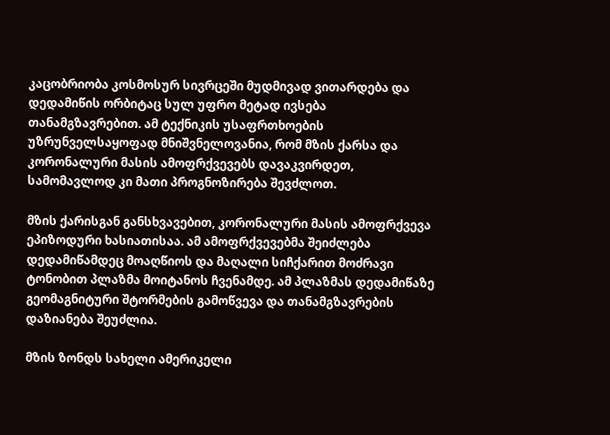კაცობრიობა კოსმოსურ სივრცეში მუდმივად ვითარდება და დედამიწის ორბიტაც სულ უფრო მეტად ივსება თანამგზავრებით. ამ ტექნიკის უსაფრთხოების უზრუნველსაყოფად მნიშვნელოვანია, რომ მზის ქარსა და კორონალური მასის ამოფრქვევებს დავაკვირდეთ, სამომავლოდ კი მათი პროგნოზირება შევძლოთ.

მზის ქარისგან განსხვავებით, კორონალური მასის ამოფრქვევა ეპიზოდური ხასიათისაა. ამ ამოფრქვევებმა შეიძლება დედამიწამდეც მოაღწიოს და მაღალი სიჩქარით მოძრავი ტონობით პლაზმა მოიტანოს ჩვენამდე. ამ პლაზმას დედამიწაზე გეომაგნიტური შტორმების გამოწვევა და თანამგზავრების დაზიანება შეუძლია.

მზის ზონდს სახელი ამერიკელი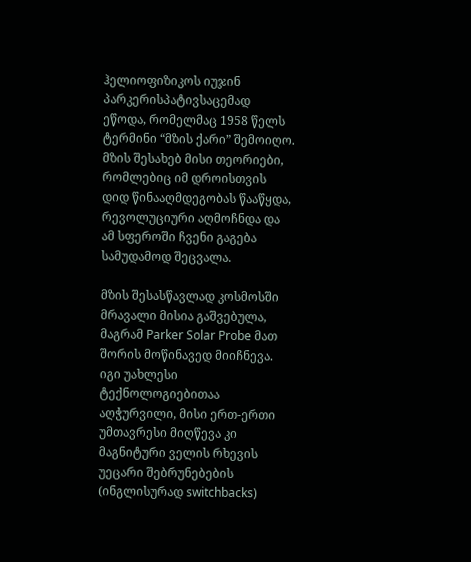ჰელიოფიზიკოს იუჯინ პარკერისპატივსაცემად ეწოდა, რომელმაც 1958 წელს ტერმინი “მზის ქარი” შემოიღო. მზის შესახებ მისი თეორიები, რომლებიც იმ დროისთვის დიდ წინააღმდეგობას წააწყდა, რევოლუციური აღმოჩნდა და ამ სფეროში ჩვენი გაგება სამუდამოდ შეცვალა.

მზის შესასწავლად კოსმოსში მრავალი მისია გაშვებულა, მაგრამ Parker Solar Probe მათ შორის მოწინავედ მიიჩნევა. იგი უახლესი ტექნოლოგიებითაა აღჭურვილი, მისი ერთ-ერთი უმთავრესი მიღწევა კი მაგნიტური ველის რხევის უეცარი შებრუნებების (ინგლისურად switchbacks)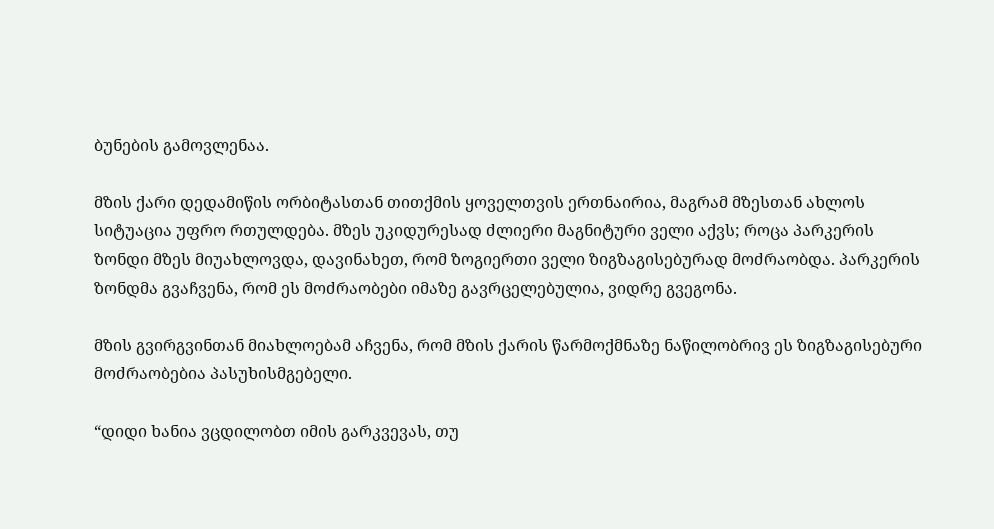ბუნების გამოვლენაა.

მზის ქარი დედამიწის ორბიტასთან თითქმის ყოველთვის ერთნაირია, მაგრამ მზესთან ახლოს სიტუაცია უფრო რთულდება. მზეს უკიდურესად ძლიერი მაგნიტური ველი აქვს; როცა პარკერის ზონდი მზეს მიუახლოვდა, დავინახეთ, რომ ზოგიერთი ველი ზიგზაგისებურად მოძრაობდა. პარკერის ზონდმა გვაჩვენა, რომ ეს მოძრაობები იმაზე გავრცელებულია, ვიდრე გვეგონა.

მზის გვირგვინთან მიახლოებამ აჩვენა, რომ მზის ქარის წარმოქმნაზე ნაწილობრივ ეს ზიგზაგისებური მოძრაობებია პასუხისმგებელი.

“დიდი ხანია ვცდილობთ იმის გარკვევას, თუ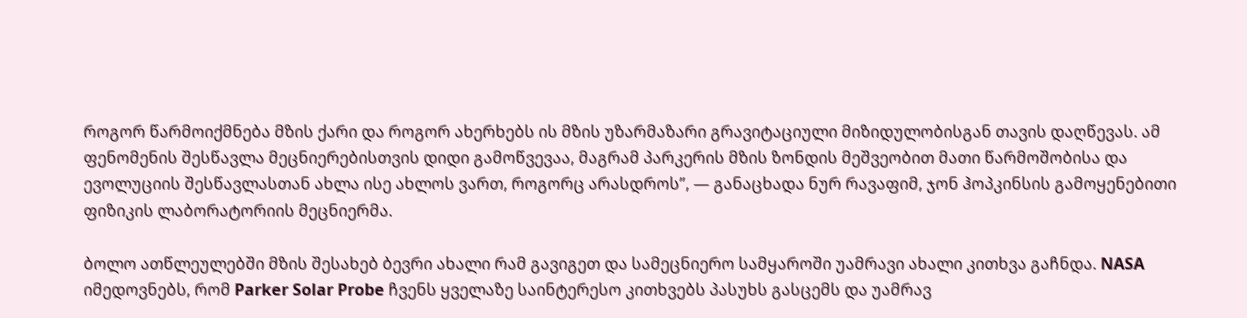როგორ წარმოიქმნება მზის ქარი და როგორ ახერხებს ის მზის უზარმაზარი გრავიტაციული მიზიდულობისგან თავის დაღწევას. ამ ფენომენის შესწავლა მეცნიერებისთვის დიდი გამოწვევაა, მაგრამ პარკერის მზის ზონდის მეშვეობით მათი წარმოშობისა და ევოლუციის შესწავლასთან ახლა ისე ახლოს ვართ, როგორც არასდროს”, — განაცხადა ნურ რავაფიმ, ჯონ ჰოპკინსის გამოყენებითი ფიზიკის ლაბორატორიის მეცნიერმა.

ბოლო ათწლეულებში მზის შესახებ ბევრი ახალი რამ გავიგეთ და სამეცნიერო სამყაროში უამრავი ახალი კითხვა გაჩნდა. NASA იმედოვნებს, რომ Parker Solar Probe ჩვენს ყველაზე საინტერესო კითხვებს პასუხს გასცემს და უამრავ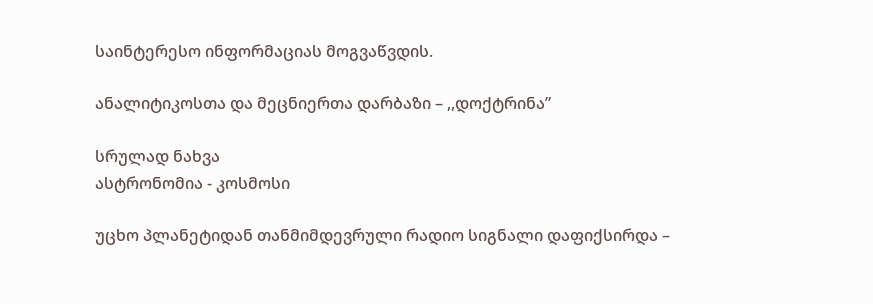საინტერესო ინფორმაციას მოგვაწვდის.

ანალიტიკოსთა და მეცნიერთა დარბაზი – ,,დოქტრინა”

სრულად ნახვა
ასტრონომია - კოსმოსი

უცხო პლანეტიდან თანმიმდევრული რადიო სიგნალი დაფიქსირდა –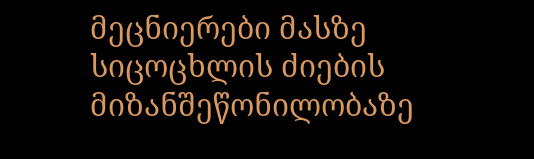მეცნიერები მასზე სიცოცხლის ძიების მიზანშეწონილობაზე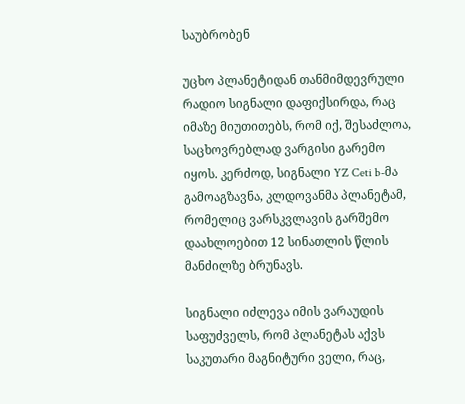საუბრობენ

უცხო პლანეტიდან თანმიმდევრული რადიო სიგნალი დაფიქსირდა, რაც იმაზე მიუთითებს, რომ იქ, შესაძლოა, საცხოვრებლად ვარგისი გარემო იყოს. კერძოდ, სიგნალი YZ Ceti b-მა გამოაგზავნა, კლდოვანმა პლანეტამ, რომელიც ვარსკვლავის გარშემო დაახლოებით 12 სინათლის წლის მანძილზე ბრუნავს.

სიგნალი იძლევა იმის ვარაუდის საფუძველს, რომ პლანეტას აქვს საკუთარი მაგნიტური ველი, რაც,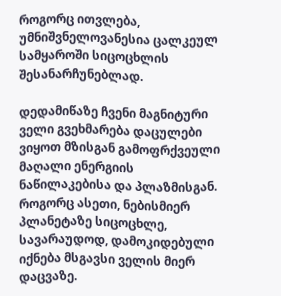როგორც ითვლება, უმნიშვნელოვანესია ცალკეულ სამყაროში სიცოცხლის შესანარჩუნებლად.

დედამიწაზე ჩვენი მაგნიტური ველი გვეხმარება დაცულები ვიყოთ მზისგან გამოფრქვეული მაღალი ენერგიის ნაწილაკებისა და პლაზმისგან. როგორც ასეთი, ნებისმიერ პლანეტაზე სიცოცხლე, სავარაუდოდ, დამოკიდებული იქნება მსგავსი ველის მიერ დაცვაზე.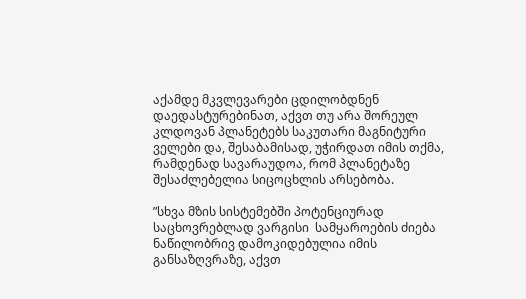აქამდე მკვლევარები ცდილობდნენ დაედასტურებინათ, აქვთ თუ არა შორეულ კლდოვან პლანეტებს საკუთარი მაგნიტური ველები და, შესაბამისად, უჭირდათ იმის თქმა, რამდენად სავარაუდოა, რომ პლანეტაზე შესაძლებელია სიცოცხლის არსებობა.

”სხვა მზის სისტემებში პოტენციურად საცხოვრებლად ვარგისი  სამყაროების ძიება ნაწილობრივ დამოკიდებულია იმის განსაზღვრაზე, აქვთ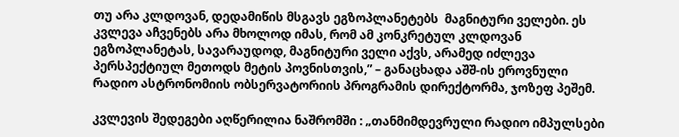თუ არა კლდოვან, დედამიწის მსგავს ეგზოპლანეტებს  მაგნიტური ველები. ეს კვლევა აჩვენებს არა მხოლოდ იმას, რომ ამ კონკრეტულ კლდოვან ეგზოპლანეტას, სავარაუდოდ, მაგნიტური ველი აქვს, არამედ იძლევა პერსპექტიულ მეთოდს მეტის პოვნისთვის,” – განაცხადა აშშ-ის ეროვნული რადიო ასტრონომიის ობსერვატორიის პროგრამის დირექტორმა, ჯოზეფ პეშემ.

კვლევის შედეგები აღწერილია ნაშრომში : „თანმიმდევრული რადიო იმპულსები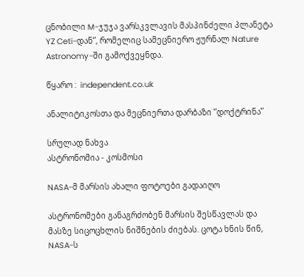ცნობილი M-ჯუჯა ვარსკვლავის მასპინძელი პლანეტა YZ Ceti-დან“, რომელიც სამეცნიერო ჟურნალ Nature Astronomy-ში გამოქვეყნდა.

წყარო :  independent.co.uk

ანალიტიკოსთა და მეცნიერთა დარბაზი “დოქტრინა”

სრულად ნახვა
ასტრონომია - კოსმოსი

NASA-მ მარსის ახალი ფოტოები გადაიღო

ასტრონომები განაგრძობენ მარსის შესწავლას და მასზე სიცოცხლის ნიშნების ძიებას. ცოტა ხნის წინ, NASA-ს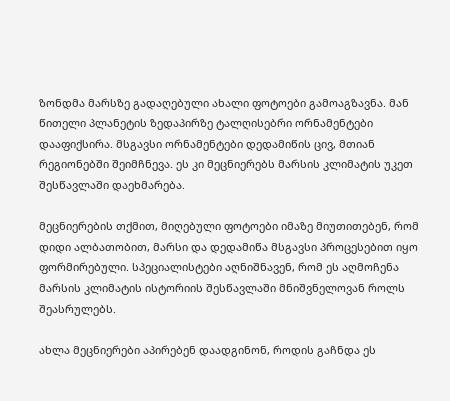ზონდმა მარსზე გადაღებული ახალი ფოტოები გამოაგზავნა. მან წითელი პლანეტის ზედაპირზე ტალღისებრი ორნამენტები დააფიქსირა. მსგავსი ორნამენტები დედამიწის ცივ, მთიან რეგიონებში შეიმჩნევა. ეს კი მეცნიერებს მარსის კლიმატის უკეთ შესწავლაში დაეხმარება.

მეცნიერების თქმით, მიღებული ფოტოები იმაზე მიუთითებენ, რომ დიდი ალბათობით, მარსი და დედამიწა მსგავსი პროცესებით იყო ფორმირებული. სპეციალისტები აღნიშნავენ, რომ ეს აღმოჩენა მარსის კლიმატის ისტორიის შესწავლაში მნიშვნელოვან როლს შეასრულებს.

ახლა მეცნიერები აპირებენ დაადგინონ, როდის გაჩნდა ეს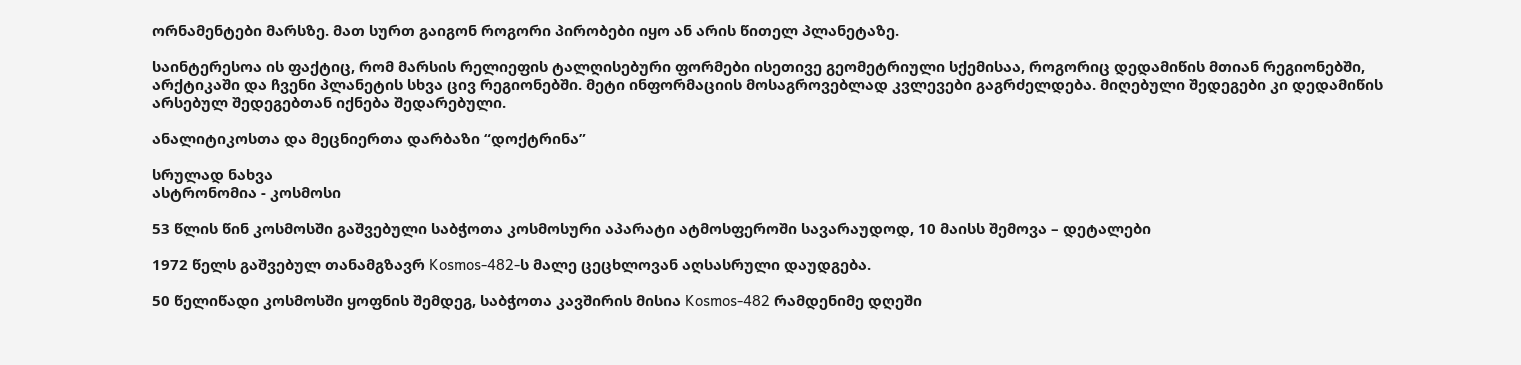ორნამენტები მარსზე. მათ სურთ გაიგონ როგორი პირობები იყო ან არის წითელ პლანეტაზე.

საინტერესოა ის ფაქტიც, რომ მარსის რელიეფის ტალღისებური ფორმები ისეთივე გეომეტრიული სქემისაა, როგორიც დედამიწის მთიან რეგიონებში, არქტიკაში და ჩვენი პლანეტის სხვა ცივ რეგიონებში. მეტი ინფორმაციის მოსაგროვებლად კვლევები გაგრძელდება. მიღებული შედეგები კი დედამიწის არსებულ შედეგებთან იქნება შედარებული.

ანალიტიკოსთა და მეცნიერთა დარბაზი “დოქტრინა”

სრულად ნახვა
ასტრონომია - კოსმოსი

53 წლის წინ კოსმოსში გაშვებული საბჭოთა კოსმოსური აპარატი ატმოსფეროში სავარაუდოდ, 10 მაისს შემოვა – დეტალები

1972 წელს გაშვებულ თანამგზავრ Kosmos-482-ს მალე ცეცხლოვან აღსასრული დაუდგება.

50 წელიწადი კოსმოსში ყოფნის შემდეგ, საბჭოთა კავშირის მისია Kosmos-482 რამდენიმე დღეში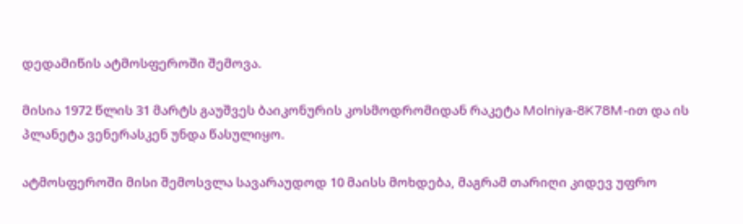დედამიწის ატმოსფეროში შემოვა.

მისია 1972 წლის 31 მარტს გაუშვეს ბაიკონურის კოსმოდრომიდან რაკეტა Molniya-8K78M-ით და ის პლანეტა ვენერასკენ უნდა წასულიყო.

ატმოსფეროში მისი შემოსვლა სავარაუდოდ 10 მაისს მოხდება, მაგრამ თარიღი კიდევ უფრო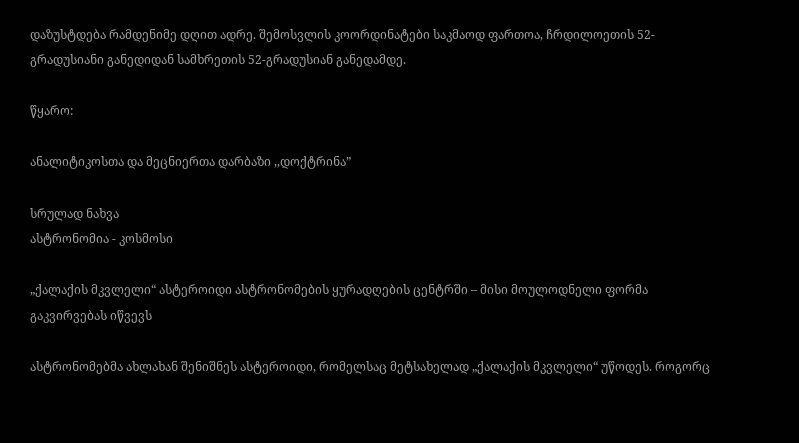დაზუსტდება რამდენიმე დღით ადრე. შემოსვლის კოორდინატები საკმაოდ ფართოა, ჩრდილოეთის 52-გრადუსიანი განედიდან სამხრეთის 52-გრადუსიან განედამდე.

წყარო:

ანალიტიკოსთა და მეცნიერთა დარბაზი ,,დოქტრინა”

სრულად ნახვა
ასტრონომია - კოსმოსი

„ქალაქის მკვლელი“ ასტეროიდი ასტრონომების ყურადღების ცენტრში – მისი მოულოდნელი ფორმა გაკვირვებას იწვევს

ასტრონომებმა ახლახან შენიშნეს ასტეროიდი, რომელსაც მეტსახელად „ქალაქის მკვლელი“ უწოდეს. როგორც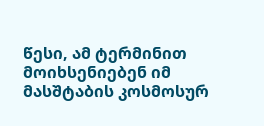წესი, ამ ტერმინით მოიხსენიებენ იმ მასშტაბის კოსმოსურ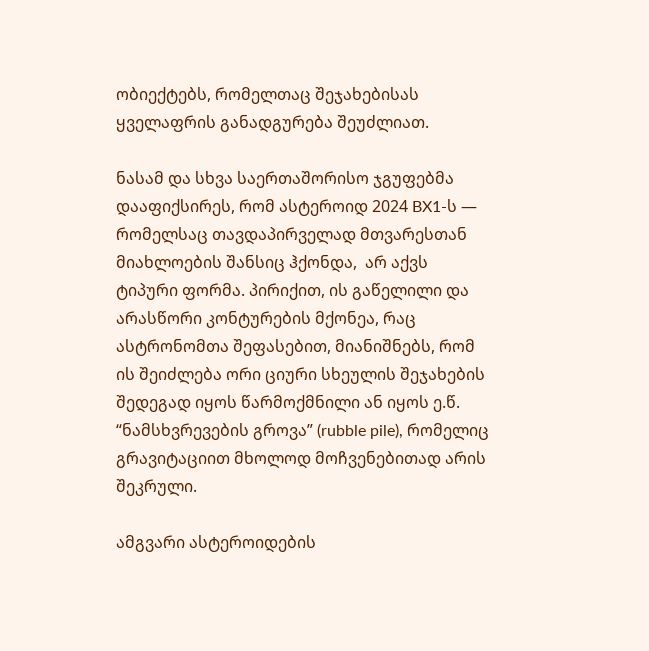ობიექტებს, რომელთაც შეჯახებისას ყველაფრის განადგურება შეუძლიათ.

ნასამ და სხვა საერთაშორისო ჯგუფებმა დააფიქსირეს, რომ ასტეროიდ 2024 BX1-ს — რომელსაც თავდაპირველად მთვარესთან მიახლოების შანსიც ჰქონდა,  არ აქვს ტიპური ფორმა. პირიქით, ის გაწელილი და არასწორი კონტურების მქონეა, რაც ასტრონომთა შეფასებით, მიანიშნებს, რომ ის შეიძლება ორი ციური სხეულის შეჯახების შედეგად იყოს წარმოქმნილი ან იყოს ე.წ. “ნამსხვრევების გროვა” (rubble pile), რომელიც გრავიტაციით მხოლოდ მოჩვენებითად არის შეკრული.

ამგვარი ასტეროიდების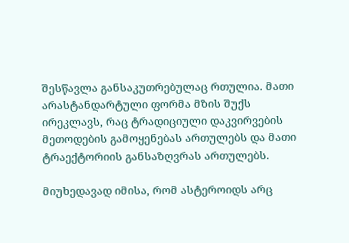შესწავლა განსაკუთრებულაც რთულია. მათი არასტანდარტული ფორმა მზის შუქს ირეკლავს, რაც ტრადიციული დაკვირვების მეთოდების გამოყენებას ართულებს და მათი ტრაექტორიის განსაზღვრას ართულებს.

მიუხედავად იმისა, რომ ასტეროიდს არც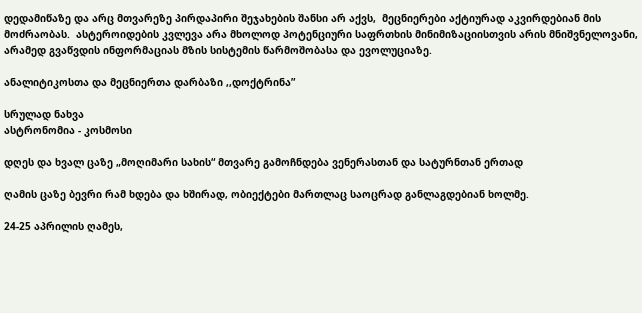დედამიწაზე და არც მთვარეზე პირდაპირი შეჯახების შანსი არ აქვს,  მეცნიერები აქტიურად აკვირდებიან მის მოძრაობას.  ასტეროიდების კვლევა არა მხოლოდ პოტენციური საფრთხის მინიმიზაციისთვის არის მნიშვნელოვანი, არამედ გვაწვდის ინფორმაციას მზის სისტემის წარმოშობასა და ევოლუციაზე.

ანალიტიკოსთა და მეცნიერთა დარბაზი ,,დოქტრინა”

სრულად ნახვა
ასტრონომია - კოსმოსი

დღეს და ხვალ ცაზე „მოღიმარი სახის“ მთვარე გამოჩნდება ვენერასთან და სატურნთან ერთად

ღამის ცაზე ბევრი რამ ხდება და ხშირად, ობიექტები მართლაც საოცრად განლაგდებიან ხოლმე.

24-25 აპრილის ღამეს,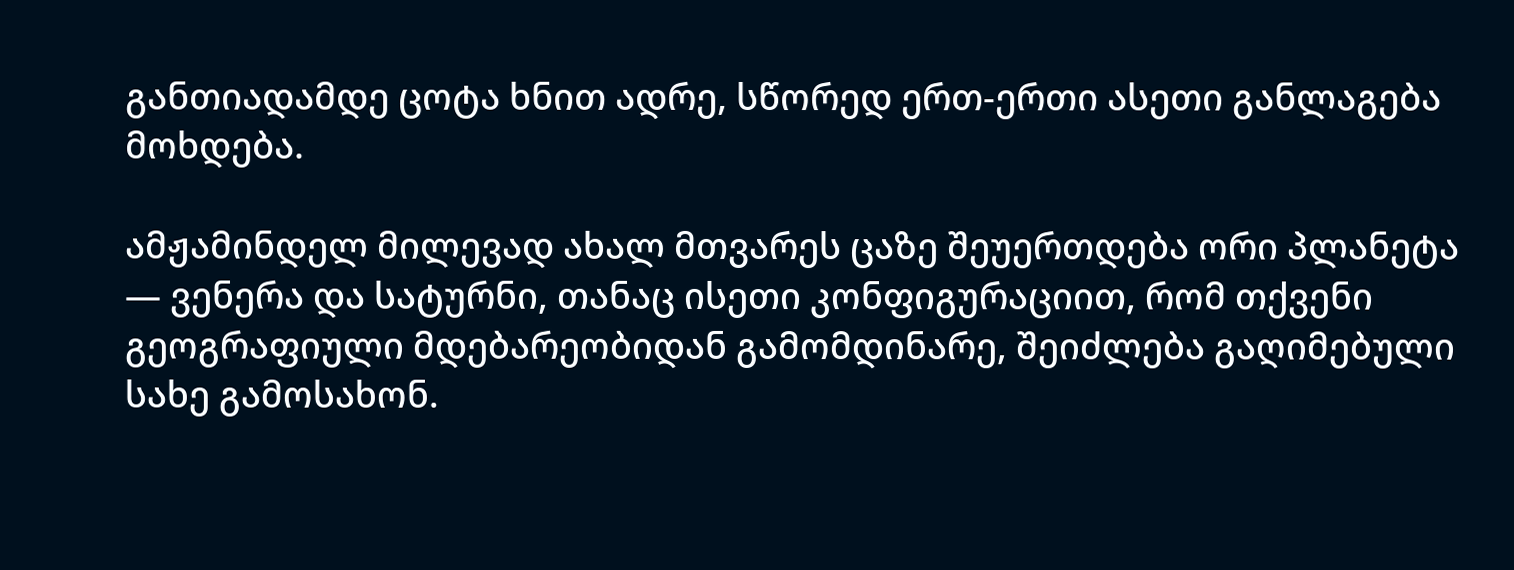განთიადამდე ცოტა ხნით ადრე, სწორედ ერთ-ერთი ასეთი განლაგება მოხდება.

ამჟამინდელ მილევად ახალ მთვარეს ცაზე შეუერთდება ორი პლანეტა — ვენერა და სატურნი, თანაც ისეთი კონფიგურაციით, რომ თქვენი გეოგრაფიული მდებარეობიდან გამომდინარე, შეიძლება გაღიმებული სახე გამოსახონ.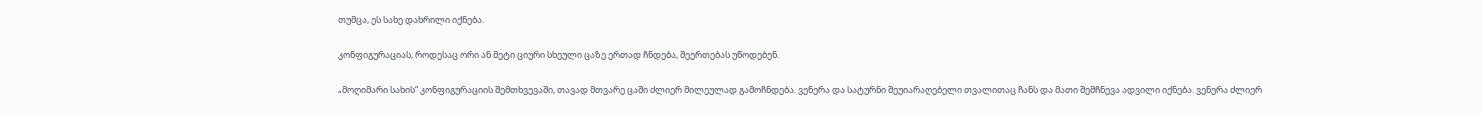თუმცა, ეს სახე დახრილი იქნება.

კონფიგურაციას, როდესაც ორი ან მეტი ციური სხეული ცაზე ერთად ჩნდება, შეერთებას უწოდებენ.

„მოღიმარი სახის“ კონფიგურაციის შემთხვევაში, თავად მთვარე ცაში ძლიერ მილეულად გამოჩნდება. ვენერა და სატურნი შეუიარაღებელი თვალითაც ჩანს და მათი შემჩნევა ადვილი იქნება. ვენერა ძლიერ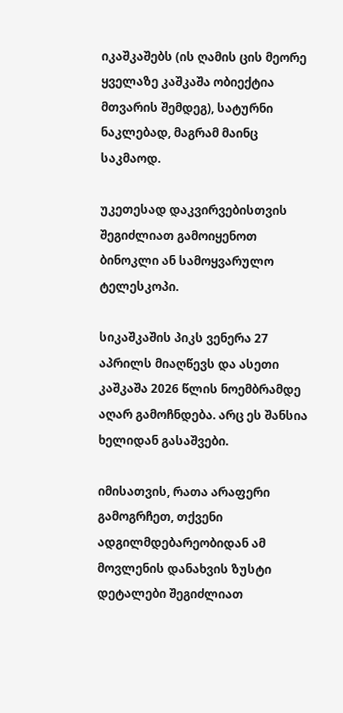იკაშკაშებს (ის ღამის ცის მეორე ყველაზე კაშკაშა ობიექტია მთვარის შემდეგ), სატურნი ნაკლებად, მაგრამ მაინც საკმაოდ.

უკეთესად დაკვირვებისთვის შეგიძლიათ გამოიყენოთ ბინოკლი ან სამოყვარულო ტელესკოპი.

სიკაშკაშის პიკს ვენერა 27 აპრილს მიაღწევს და ასეთი კაშკაშა 2026 წლის ნოემბრამდე აღარ გამოჩნდება. არც ეს შანსია ხელიდან გასაშვები.

იმისათვის, რათა არაფერი გამოგრჩეთ, თქვენი ადგილმდებარეობიდან ამ მოვლენის დანახვის ზუსტი დეტალები შეგიძლიათ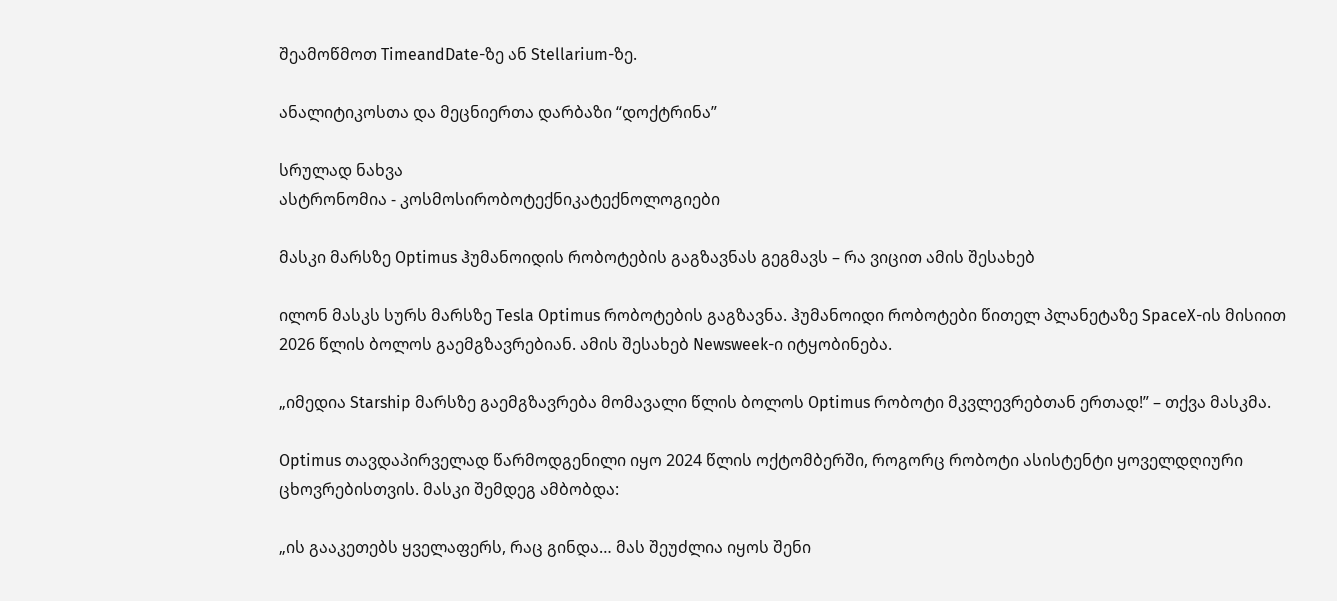შეამოწმოთ TimeandDate-ზე ან Stellarium-ზე.

ანალიტიკოსთა და მეცნიერთა დარბაზი “დოქტრინა”

სრულად ნახვა
ასტრონომია - კოსმოსირობოტექნიკატექნოლოგიები

მასკი მარსზე Optimus ჰუმანოიდის რობოტების გაგზავნას გეგმავს – რა ვიცით ამის შესახებ

ილონ მასკს სურს მარსზე Tesla Optimus რობოტების გაგზავნა. ჰუმანოიდი რობოტები წითელ პლანეტაზე SpaceX-ის მისიით 2026 წლის ბოლოს გაემგზავრებიან. ამის შესახებ Newsweek-ი იტყობინება.

„იმედია Starship მარსზე გაემგზავრება მომავალი წლის ბოლოს Optimus რობოტი მკვლევრებთან ერთად!” – თქვა მასკმა.

Optimus თავდაპირველად წარმოდგენილი იყო 2024 წლის ოქტომბერში, როგორც რობოტი ასისტენტი ყოველდღიური ცხოვრებისთვის. მასკი შემდეგ ამბობდა:

„ის გააკეთებს ყველაფერს, რაც გინდა… მას შეუძლია იყოს შენი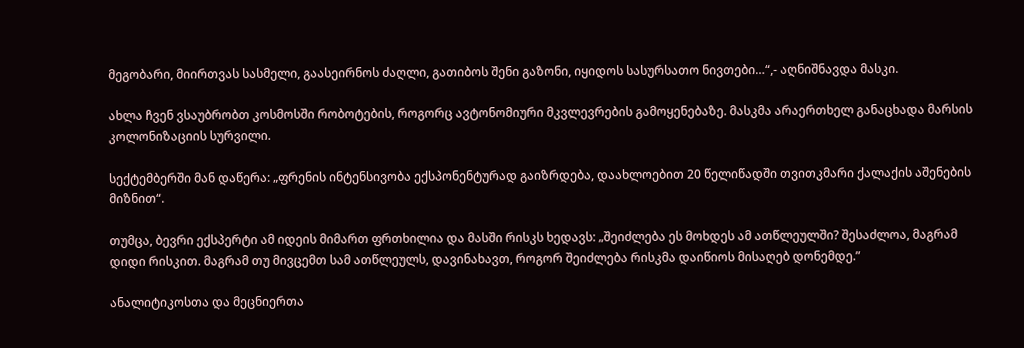მეგობარი, მიირთვას სასმელი, გაასეირნოს ძაღლი, გათიბოს შენი გაზონი, იყიდოს სასურსათო ნივთები…“,- აღნიშნავდა მასკი.

ახლა ჩვენ ვსაუბრობთ კოსმოსში რობოტების, როგორც ავტონომიური მკვლევრების გამოყენებაზე. მასკმა არაერთხელ განაცხადა მარსის კოლონიზაციის სურვილი.

სექტემბერში მან დაწერა: „ფრენის ინტენსივობა ექსპონენტურად გაიზრდება, დაახლოებით 20 წელიწადში თვითკმარი ქალაქის აშენების მიზნით“.

თუმცა, ბევრი ექსპერტი ამ იდეის მიმართ ფრთხილია და მასში რისკს ხედავს: „შეიძლება ეს მოხდეს ამ ათწლეულში? შესაძლოა, მაგრამ დიდი რისკით. მაგრამ თუ მივცემთ სამ ათწლეულს, დავინახავთ, როგორ შეიძლება რისკმა დაიწიოს მისაღებ დონემდე.”

ანალიტიკოსთა და მეცნიერთა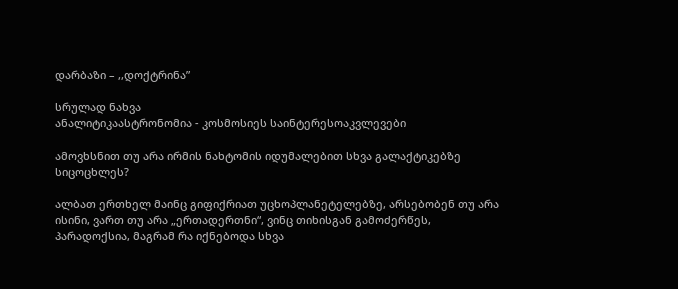დარბაზი – ,,დოქტრინა”

სრულად ნახვა
ანალიტიკაასტრონომია - კოსმოსიეს საინტერესოაკვლევები

ამოვხსნით თუ არა ირმის ნახტომის იდუმალებით სხვა გალაქტიკებზე სიცოცხლეს?

ალბათ ერთხელ მაინც გიფიქრიათ უცხოპლანეტელებზე, არსებობენ თუ არა ისინი, ვართ თუ არა „ერთადერთნი“, ვინც თიხისგან გამოძერწეს, პარადოქსია, მაგრამ რა იქნებოდა სხვა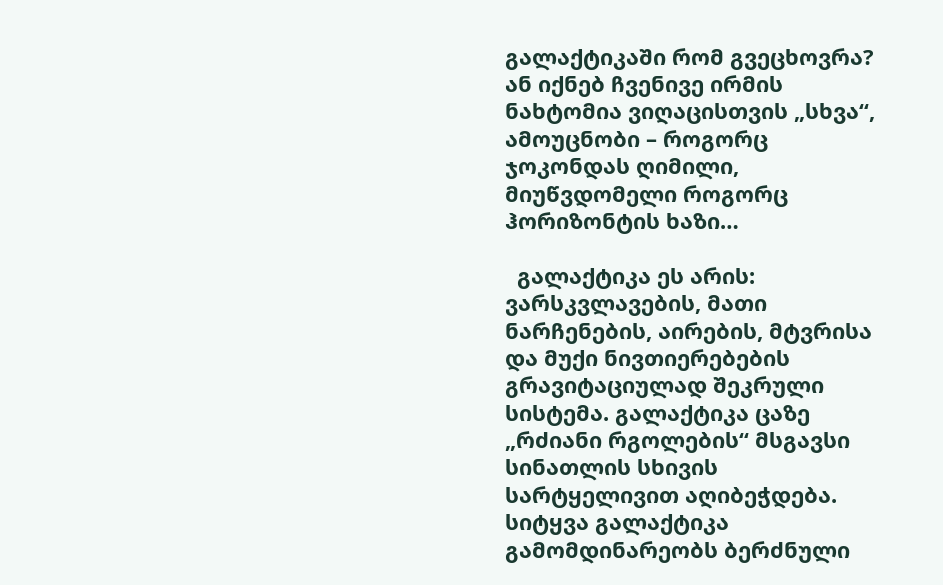გალაქტიკაში რომ გვეცხოვრა? ან იქნებ ჩვენივე ირმის ნახტომია ვიღაცისთვის „სხვა“, ამოუცნობი – როგორც ჯოკონდას ღიმილი, მიუწვდომელი როგორც ჰორიზონტის ხაზი…

  გალაქტიკა ეს არის: ვარსკვლავების, მათი ნარჩენების, აირების, მტვრისა და მუქი ნივთიერებების გრავიტაციულად შეკრული სისტემა. გალაქტიკა ცაზე „რძიანი რგოლების“ მსგავსი სინათლის სხივის სარტყელივით აღიბეჭდება.  სიტყვა გალაქტიკა გამომდინარეობს ბერძნული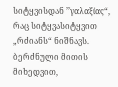სიტყვისდან ’’γαλαξίας“, რაც სიტყვასიტყვით „რძიანს“ ნიშნავს.  ბერძნული მითის მიხედვით,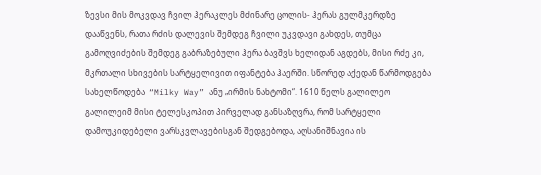ზევსი მის მოკვდავ ჩვილ ჰერაკლეს მძინარე ცოლის- ჰერას გულმკერდზე დააწვენს, რათა რძის დალევის შემდეგ ჩვილი უკვდავი გახდეს, თუმცა გამოღვიძების შემდეგ გაბრაზებული ჰერა ბავშვს ხელიდან აგდებს, მისი რძე კი, მკრთალი სხივების სარტყელივით იფანტება ჰაერში. სწორედ აქედან წარმოდგება სახელწოდება  “Milky Way” ანუ „ირმის ნახტომი“. 1610 წელს გალილეო გალილეიმ მისი ტელესკოპით პირველად განსაზღვრა, რომ სარტყელი დამოუკიდებელი ვარსკვლავებისგან შედგებოდა, აღსანიშნავია ის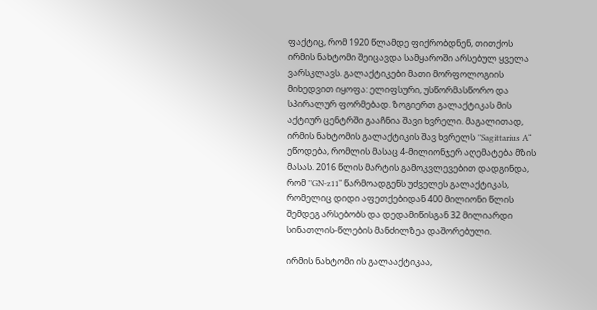ფაქტიც, რომ 1920 წლამდე ფიქრობდნენ, თითქოს ირმის ნახტომი შეიცავდა სამყაროში არსებულ ყველა ვარსკლავს. გალაქტიკები მათი მორფოლოგიის მიხედვით იყოფა: ელიფსური, უსწორმასწორო და სპირალურ ფორმებად. ზოგიერთ გალაქტიკას მის აქტიურ ცენტრში გააჩნია შავი ხვრელი. მაგალითად, ირმის ნახტომის გალაქტიკის შავ ხვრელს ’’Sagittarius A“ ეწოდება, რომლის მასაც 4-მილიონჯერ აღემატება მზის მასას. 2016 წლის მარტის გამოკვლევებით დადგინდა, რომ ’’GN-z11“ წარმოადგენს უძველეს გალაქტიკას, რომელიც დიდი აფეთქებიდან 400 მილიონი წლის შემდეგ არსებობს და დედამიწისგან 32 მილიარდი სინათლის-წლების მანძილზეა დაშორებული.

ირმის ნახტომი ის გალააქტიკაა,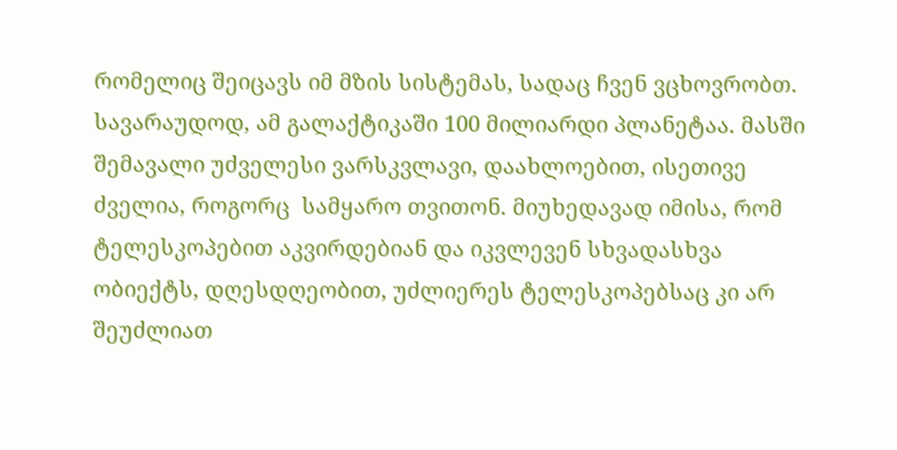რომელიც შეიცავს იმ მზის სისტემას, სადაც ჩვენ ვცხოვრობთ. სავარაუდოდ, ამ გალაქტიკაში 100 მილიარდი პლანეტაა. მასში შემავალი უძველესი ვარსკვლავი, დაახლოებით, ისეთივე ძველია, როგორც  სამყარო თვითონ. მიუხედავად იმისა, რომ ტელესკოპებით აკვირდებიან და იკვლევენ სხვადასხვა ობიექტს, დღესდღეობით, უძლიერეს ტელესკოპებსაც კი არ შეუძლიათ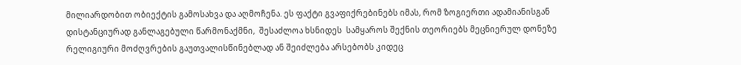მილიარდობით ობიექტის გამოსახვა და აღმოჩენა. ეს ფაქტი გვაფიქრებინებს იმას, რომ ზოგიერთი ადამიანისგან დისტანციურად განლაგებული წარმონაქმნი,  შესაძლოა ხსნიდეს  სამყაროს შექნის თეორიებს მეცნიერულ დონეზე რელიგიური მოძღვრების გაუთვალისწინებლად ან შეიძლება არსებობს კიდეც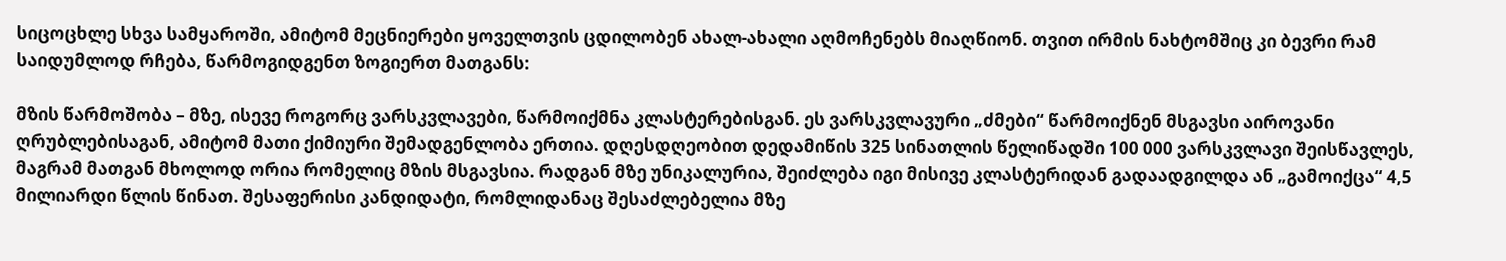სიცოცხლე სხვა სამყაროში, ამიტომ მეცნიერები ყოველთვის ცდილობენ ახალ-ახალი აღმოჩენებს მიაღწიონ. თვით ირმის ნახტომშიც კი ბევრი რამ საიდუმლოდ რჩება, წარმოგიდგენთ ზოგიერთ მათგანს:

მზის წარმოშობა – მზე, ისევე როგორც ვარსკვლავები, წარმოიქმნა კლასტერებისგან. ეს ვარსკვლავური „ძმები“ წარმოიქნენ მსგავსი აიროვანი ღრუბლებისაგან, ამიტომ მათი ქიმიური შემადგენლობა ერთია. დღესდღეობით დედამიწის 325 სინათლის წელიწადში 100 000 ვარსკვლავი შეისწავლეს, მაგრამ მათგან მხოლოდ ორია რომელიც მზის მსგავსია. რადგან მზე უნიკალურია, შეიძლება იგი მისივე კლასტერიდან გადაადგილდა ან „გამოიქცა“ 4,5 მილიარდი წლის წინათ. შესაფერისი კანდიდატი, რომლიდანაც შესაძლებელია მზე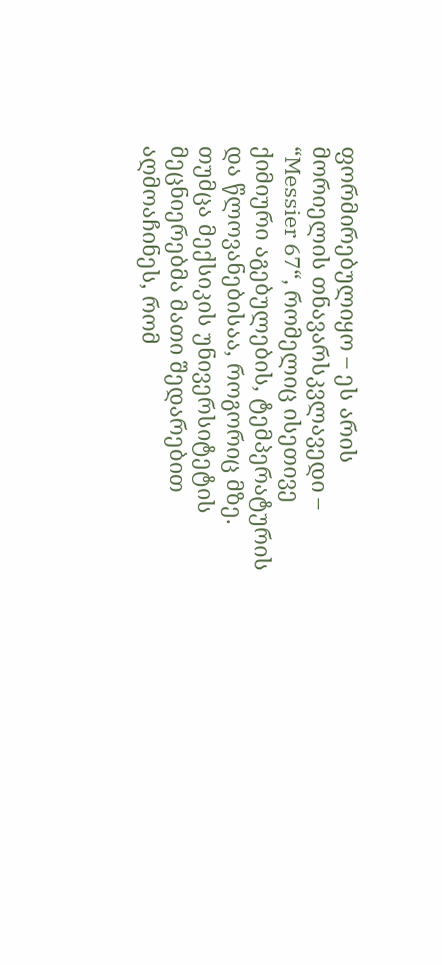ფორმირებულიყო – ეს არის მორიელის თნავარსკვლავედი – “Messier 67“, რომელიც ისეთივე ქიმიური აგებულების, ტემპერატურის და წლოვანებისაა, როგორიც მზე. თუმცა მექსიკის უნივერსიტეტის მეცნიერებმა მათი შედარებით აღმოაჩინეს, რომ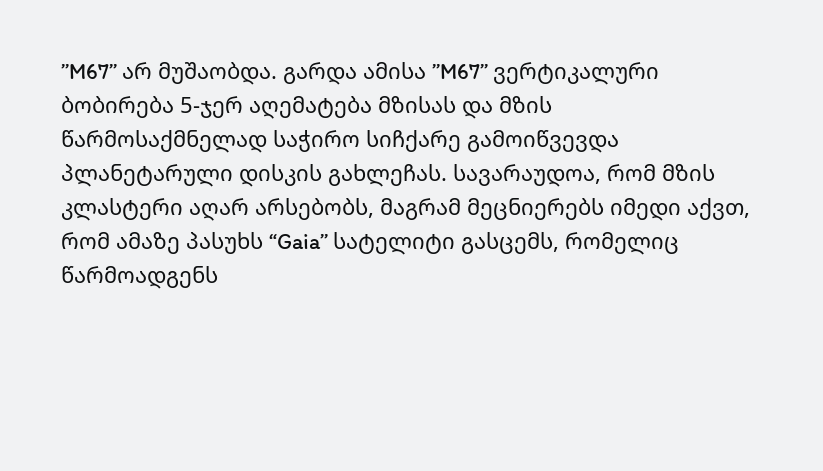’’M67’’ არ მუშაობდა. გარდა ამისა ’’M67’’ ვერტიკალური ბობირება 5-ჯერ აღემატება მზისას და მზის წარმოსაქმნელად საჭირო სიჩქარე გამოიწვევდა პლანეტარული დისკის გახლეჩას. სავარაუდოა, რომ მზის კლასტერი აღარ არსებობს, მაგრამ მეცნიერებს იმედი აქვთ, რომ ამაზე პასუხს “Gaia’’ სატელიტი გასცემს, რომელიც წარმოადგენს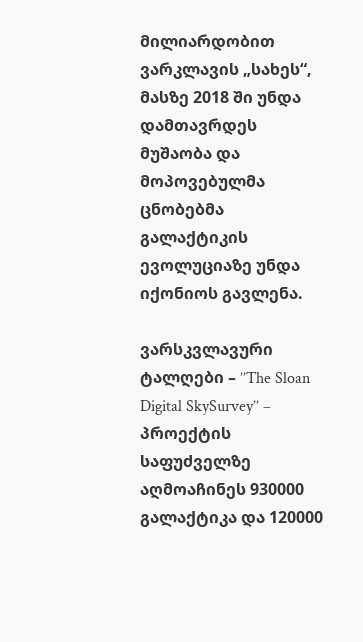მილიარდობით ვარკლავის „სახეს“, მასზე 2018 ში უნდა დამთავრდეს მუშაობა და მოპოვებულმა ცნობებმა გალაქტიკის ევოლუციაზე უნდა იქონიოს გავლენა.

ვარსკვლავური ტალღები – ’’The Sloan Digital SkySurvey’’ – პროექტის საფუძველზე აღმოაჩინეს 930000 გალაქტიკა და 120000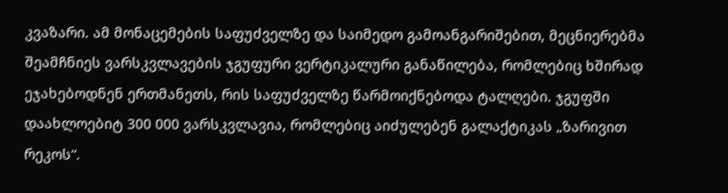კვაზარი. ამ მონაცემების საფუძველზე და საიმედო გამოანგარიშებით, მეცნიერებმა შეამჩნიეს ვარსკვლავების ჯგუფური ვერტიკალური განაწილება, რომლებიც ხშირად ეჯახებოდნენ ერთმანეთს, რის საფუძველზე წარმოიქნებოდა ტალღები. ჯგუფში დაახლოებიტ 300 000 ვარსკვლავია, რომლებიც აიძულებენ გალაქტიკას „ზარივით რეკოს“.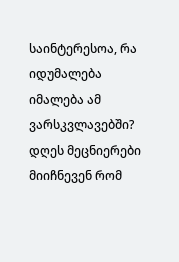საინტერესოა, რა იდუმალება იმალება ამ ვარსკვლავებში? დღეს მეცნიერები მიიჩნევენ რომ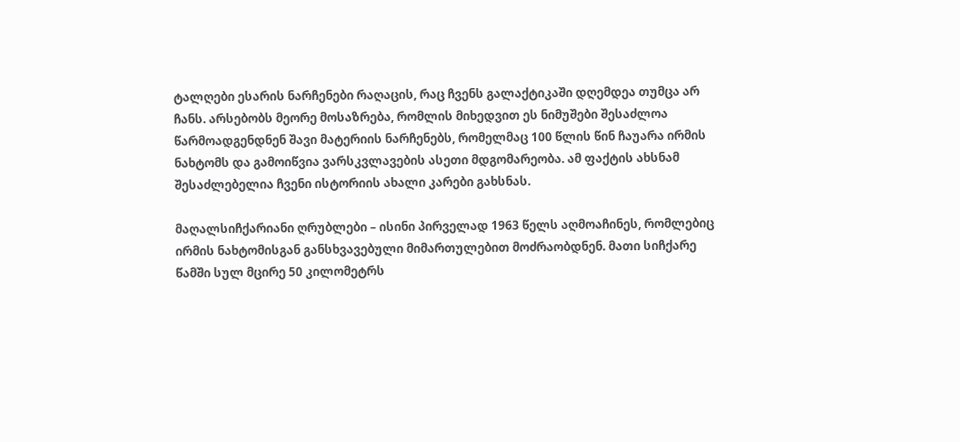ტალღები ესარის ნარჩენები რაღაცის, რაც ჩვენს გალაქტიკაში დღემდეა თუმცა არ ჩანს. არსებობს მეორე მოსაზრება, რომლის მიხედვით ეს ნიმუშები შესაძლოა წარმოადგენდნენ შავი მატერიის ნარჩენებს, რომელმაც 100 წლის წინ ჩაუარა ირმის ნახტომს და გამოიწვია ვარსკვლავების ასეთი მდგომარეობა. ამ ფაქტის ახსნამ შესაძლებელია ჩვენი ისტორიის ახალი კარები გახსნას.

მაღალსიჩქარიანი ღრუბლები – ისინი პირველად 1963 წელს აღმოაჩინეს, რომლებიც ირმის ნახტომისგან განსხვავებული მიმართულებით მოძრაობდნენ. მათი სიჩქარე წამში სულ მცირე 50 კილომეტრს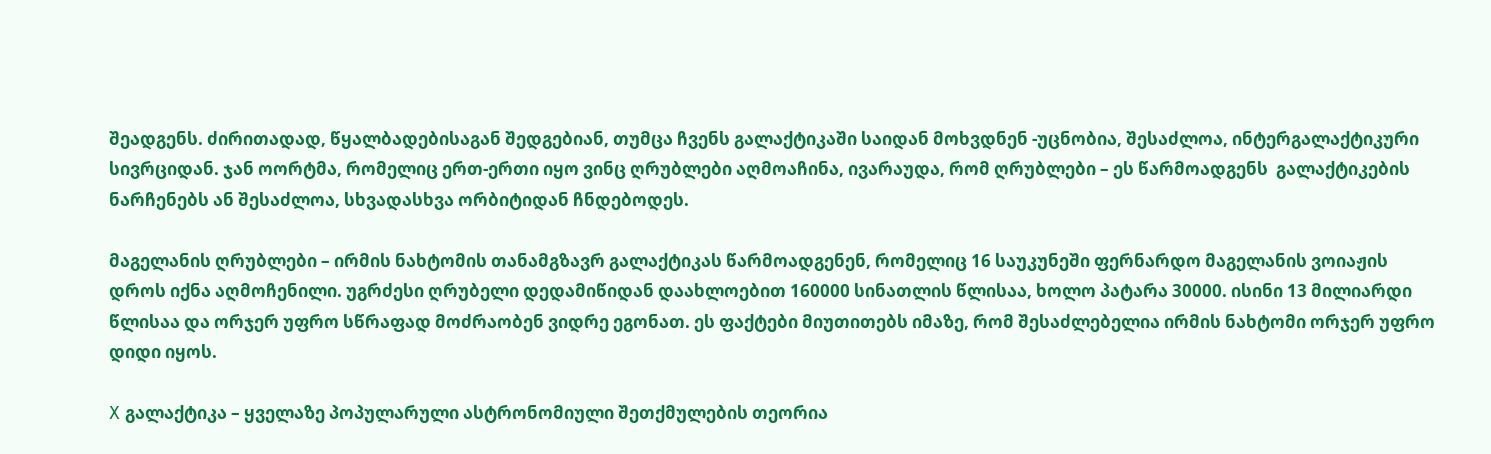შეადგენს. ძირითადად, წყალბადებისაგან შედგებიან, თუმცა ჩვენს გალაქტიკაში საიდან მოხვდნენ -უცნობია, შესაძლოა, ინტერგალაქტიკური სივრციდან. ჯან ოორტმა, რომელიც ერთ-ერთი იყო ვინც ღრუბლები აღმოაჩინა, ივარაუდა, რომ ღრუბლები – ეს წარმოადგენს  გალაქტიკების ნარჩენებს ან შესაძლოა, სხვადასხვა ორბიტიდან ჩნდებოდეს.

მაგელანის ღრუბლები – ირმის ნახტომის თანამგზავრ გალაქტიკას წარმოადგენენ, რომელიც 16 საუკუნეში ფერნარდო მაგელანის ვოიაჟის დროს იქნა აღმოჩენილი. უგრძესი ღრუბელი დედამიწიდან დაახლოებით 160000 სინათლის წლისაა, ხოლო პატარა 30000. ისინი 13 მილიარდი წლისაა და ორჯერ უფრო სწრაფად მოძრაობენ ვიდრე ეგონათ. ეს ფაქტები მიუთითებს იმაზე, რომ შესაძლებელია ირმის ნახტომი ორჯერ უფრო დიდი იყოს.

X გალაქტიკა – ყველაზე პოპულარული ასტრონომიული შეთქმულების თეორია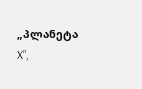„პლანეტა X”,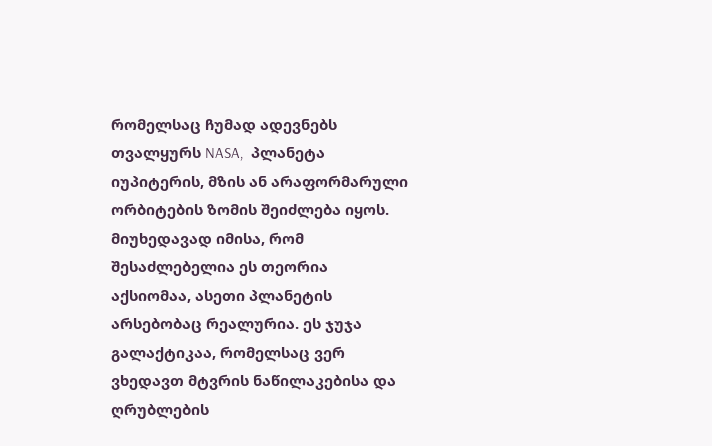რომელსაც ჩუმად ადევნებს თვალყურს NASA,  პლანეტა იუპიტერის, მზის ან არაფორმარული ორბიტების ზომის შეიძლება იყოს. მიუხედავად იმისა, რომ შესაძლებელია ეს თეორია აქსიომაა, ასეთი პლანეტის არსებობაც რეალურია. ეს ჯუჯა გალაქტიკაა, რომელსაც ვერ ვხედავთ მტვრის ნაწილაკებისა და ღრუბლების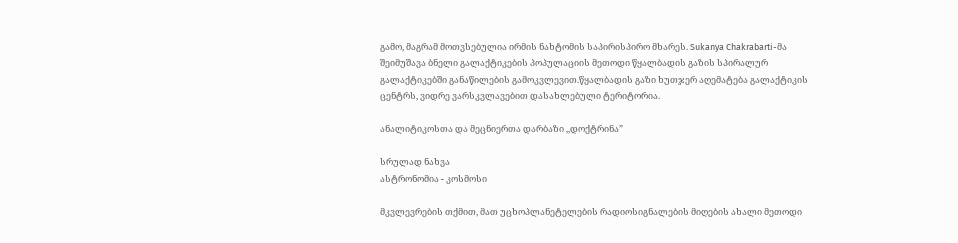გამო, მაგრამ მოთვსებულია ირმის ნახტომის საპირისპირო მხარეს. Sukanya Chakrabarti-მა შეიმუშავა ბნელი გალაქტიკების პოპულაციის მეთოდი წყალბადის გაზის სპირალურ გალაქტიკებში განაწილების გამოკვლევით.წყალბადის გაზი ხუთჯერ აღემატება გალაქტიკის ცენტრს, ვიდრე ვარსკვლავებით დასახლებული ტერიტორია.

ანალიტიკოსთა და მეცნიერთა დარბაზი ,,დოქტრინა”

სრულად ნახვა
ასტრონომია - კოსმოსი

მკვლევრების თქმით, მათ უცხოპლანეტელების რადიოსიგნალების მიღების ახალი მეთოდი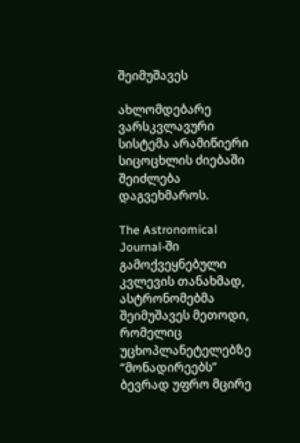შეიმუშავეს

ახლომდებარე ვარსკვლავური სისტემა არამიწიერი სიცოცხლის ძიებაში შეიძლება დაგვეხმაროს.

The Astronomical Journal-ში გამოქვეყნებული კვლევის თანახმად, ასტრონომებმა შეიმუშავეს მეთოდი, რომელიც უცხოპლანეტელებზე “მონადირეებს” ბევრად უფრო მცირე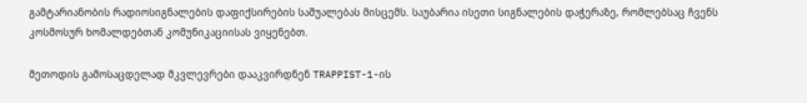გამტარიანობის რადიოსიგნალების დაფიქსირების საშუალებას მისცემს. საუბარია ისეთი სიგნალების დაჭერაზე, რომლებსაც ჩვენს კოსმოსურ ხომალდებთან კომუნიკაციისას ვიყენებთ.

მეთოდის გამოსაცდელად მკვლევრები დააკვირდნენ TRAPPIST-1-ის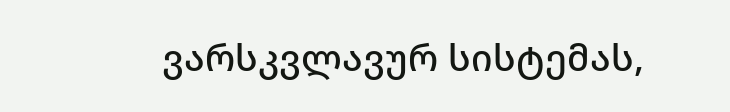ვარსკვლავურ სისტემას,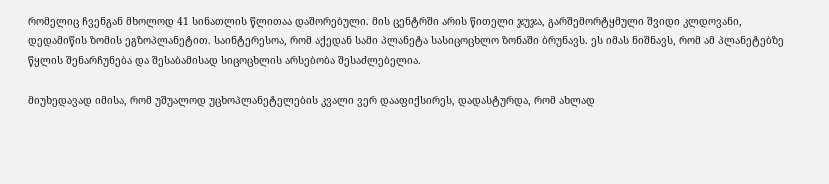რომელიც ჩვენგან მხოლოდ 41 სინათლის წლითაა დაშორებული. მის ცენტრში არის წითელი ჯუჯა, გარშემორტყმული შვიდი კლდოვანი, დედამიწის ზომის ეგზოპლანეტით. საინტერესოა, რომ აქედან სამი პლანეტა სასიცოცხლო ზონაში ბრუნავს. ეს იმას ნიშნავს, რომ ამ პლანეტებზე წყლის შენარჩუნება და შესაბამისად სიცოცხლის არსებობა შესაძლებელია.

მიუხედავად იმისა, რომ უშუალოდ უცხოპლანეტელების კვალი ვერ დააფიქსირეს, დადასტურდა, რომ ახლად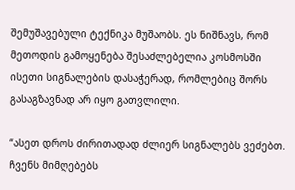შემუშავებული ტექნიკა მუშაობს. ეს ნიშნავს, რომ მეთოდის გამოყენება შესაძლებელია კოსმოსში ისეთი სიგნალების დასაჭერად, რომლებიც შორს გასაგზავნად არ იყო გათვლილი.

“ასეთ დროს ძირითადად ძლიერ სიგნალებს ვეძებთ. ჩვენს მიმღებებს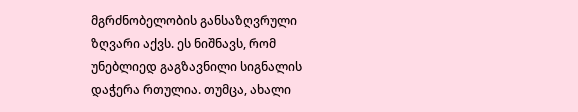მგრძნობელობის განსაზღვრული ზღვარი აქვს. ეს ნიშნავს, რომ უნებლიედ გაგზავნილი სიგნალის დაჭერა რთულია. თუმცა, ახალი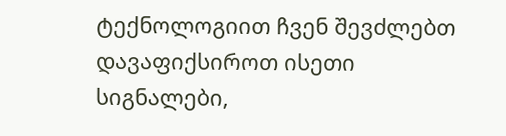ტექნოლოგიით ჩვენ შევძლებთ დავაფიქსიროთ ისეთი სიგნალები,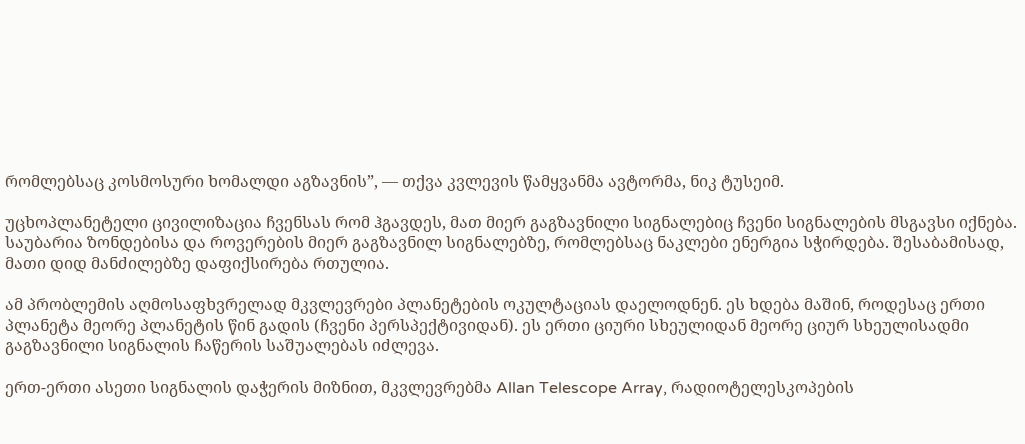რომლებსაც კოსმოსური ხომალდი აგზავნის”, — თქვა კვლევის წამყვანმა ავტორმა, ნიკ ტუსეიმ.

უცხოპლანეტელი ცივილიზაცია ჩვენსას რომ ჰგავდეს, მათ მიერ გაგზავნილი სიგნალებიც ჩვენი სიგნალების მსგავსი იქნება. საუბარია ზონდებისა და როვერების მიერ გაგზავნილ სიგნალებზე, რომლებსაც ნაკლები ენერგია სჭირდება. შესაბამისად, მათი დიდ მანძილებზე დაფიქსირება რთულია.

ამ პრობლემის აღმოსაფხვრელად მკვლევრები პლანეტების ოკულტაციას დაელოდნენ. ეს ხდება მაშინ, როდესაც ერთი პლანეტა მეორე პლანეტის წინ გადის (ჩვენი პერსპექტივიდან). ეს ერთი ციური სხეულიდან მეორე ციურ სხეულისადმი გაგზავნილი სიგნალის ჩაწერის საშუალებას იძლევა.

ერთ-ერთი ასეთი სიგნალის დაჭერის მიზნით, მკვლევრებმა Allan Telescope Array, რადიოტელესკოპების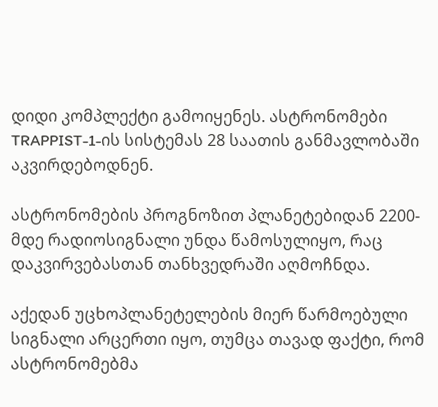დიდი კომპლექტი გამოიყენეს. ასტრონომები TRAPPIST-1-ის სისტემას 28 საათის განმავლობაში აკვირდებოდნენ.

ასტრონომების პროგნოზით პლანეტებიდან 2200-მდე რადიოსიგნალი უნდა წამოსულიყო, რაც დაკვირვებასთან თანხვედრაში აღმოჩნდა.

აქედან უცხოპლანეტელების მიერ წარმოებული სიგნალი არცერთი იყო, თუმცა თავად ფაქტი, რომ ასტრონომებმა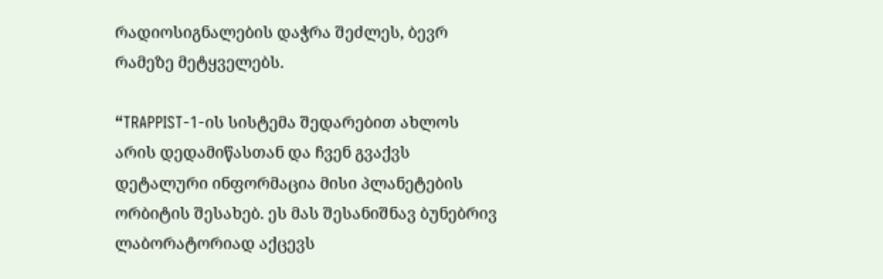რადიოსიგნალების დაჭრა შეძლეს, ბევრ რამეზე მეტყველებს.

“TRAPPIST-1-ის სისტემა შედარებით ახლოს არის დედამიწასთან და ჩვენ გვაქვს დეტალური ინფორმაცია მისი პლანეტების ორბიტის შესახებ. ეს მას შესანიშნავ ბუნებრივ ლაბორატორიად აქცევს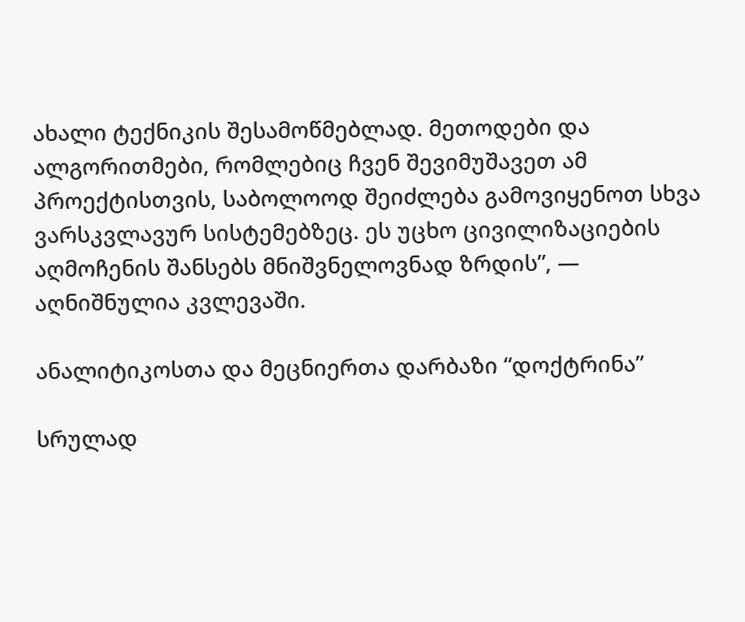ახალი ტექნიკის შესამოწმებლად. მეთოდები და ალგორითმები, რომლებიც ჩვენ შევიმუშავეთ ამ პროექტისთვის, საბოლოოდ შეიძლება გამოვიყენოთ სხვა ვარსკვლავურ სისტემებზეც. ეს უცხო ცივილიზაციების აღმოჩენის შანსებს მნიშვნელოვნად ზრდის”, — აღნიშნულია კვლევაში.

ანალიტიკოსთა და მეცნიერთა დარბაზი “დოქტრინა”

სრულად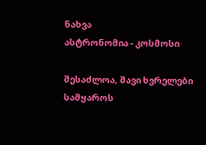ნახვა
ასტრონომია - კოსმოსი

შესაძლოა, შავი ხვრელები სამყაროს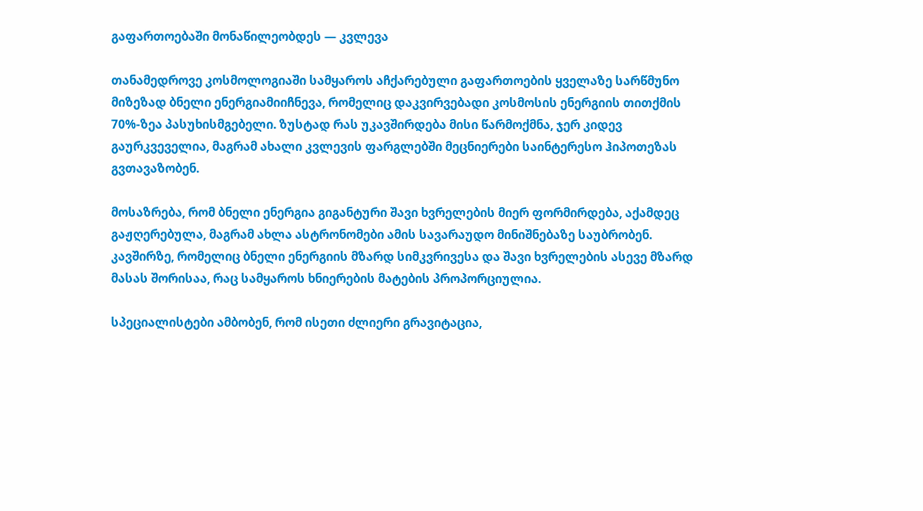გაფართოებაში მონაწილეობდეს — კვლევა

თანამედროვე კოსმოლოგიაში სამყაროს აჩქარებული გაფართოების ყველაზე სარწმუნო მიზეზად ბნელი ენერგიამიიჩნევა, რომელიც დაკვირვებადი კოსმოსის ენერგიის თითქმის 70%-ზეა პასუხისმგებელი. ზუსტად რას უკავშირდება მისი წარმოქმნა, ჯერ კიდევ გაურკვეველია, მაგრამ ახალი კვლევის ფარგლებში მეცნიერები საინტერესო ჰიპოთეზას გვთავაზობენ.

მოსაზრება, რომ ბნელი ენერგია გიგანტური შავი ხვრელების მიერ ფორმირდება, აქამდეც გაჟღერებულა, მაგრამ ახლა ასტრონომები ამის სავარაუდო მინიშნებაზე საუბრობენ. კავშირზე, რომელიც ბნელი ენერგიის მზარდ სიმკვრივესა და შავი ხვრელების ასევე მზარდ მასას შორისაა, რაც სამყაროს ხნიერების მატების პროპორციულია.

სპეციალისტები ამბობენ, რომ ისეთი ძლიერი გრავიტაცია,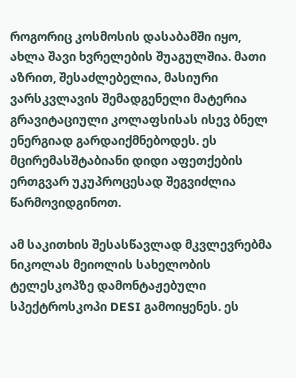როგორიც კოსმოსის დასაბამში იყო, ახლა შავი ხვრელების შუაგულშია. მათი აზრით, შესაძლებელია, მასიური ვარსკვლავის შემადგენელი მატერია გრავიტაციული კოლაფსისას ისევ ბნელ ენერგიად გარდაიქმნებოდეს. ეს მცირემასშტაბიანი დიდი აფეთქების ერთგვარ უკუპროცესად შეგვიძლია წარმოვიდგინოთ.

ამ საკითხის შესასწავლად მკვლევრებმა ნიკოლას მეიოლის სახელობის ტელესკოპზე დამონტაჟებული სპექტროსკოპი DESI გამოიყენეს. ეს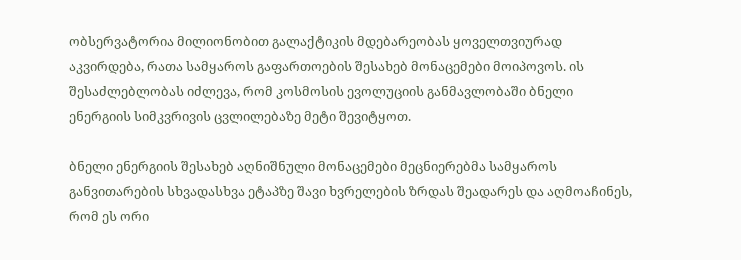ობსერვატორია მილიონობით გალაქტიკის მდებარეობას ყოველთვიურად აკვირდება, რათა სამყაროს გაფართოების შესახებ მონაცემები მოიპოვოს. ის შესაძლებლობას იძლევა, რომ კოსმოსის ევოლუციის განმავლობაში ბნელი ენერგიის სიმკვრივის ცვლილებაზე მეტი შევიტყოთ.

ბნელი ენერგიის შესახებ აღნიშნული მონაცემები მეცნიერებმა სამყაროს განვითარების სხვადასხვა ეტაპზე შავი ხვრელების ზრდას შეადარეს და აღმოაჩინეს, რომ ეს ორი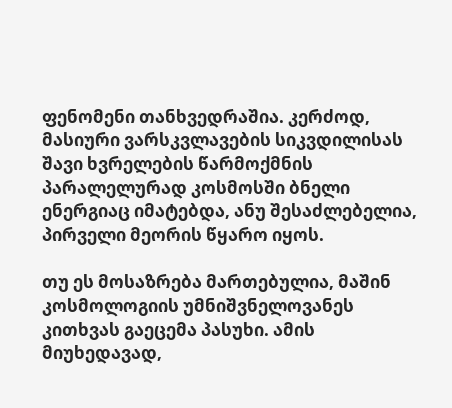ფენომენი თანხვედრაშია. კერძოდ, მასიური ვარსკვლავების სიკვდილისას შავი ხვრელების წარმოქმნის პარალელურად კოსმოსში ბნელი ენერგიაც იმატებდა, ანუ შესაძლებელია, პირველი მეორის წყარო იყოს.

თუ ეს მოსაზრება მართებულია, მაშინ კოსმოლოგიის უმნიშვნელოვანეს კითხვას გაეცემა პასუხი. ამის მიუხედავად,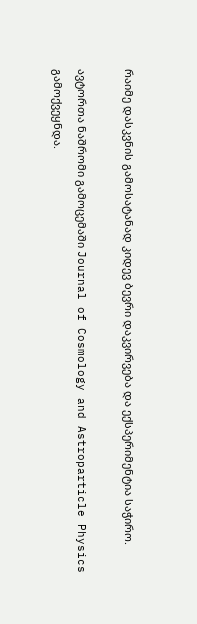რაიმე დასკვნის გამოსატანად კიდევ ბევრი დაკვირვება და ექსპერიმენტია საჭირო.

ავტორთა ნაშრომი გამოცემაში Journal of Cosmology and Astroparticle Physics გამოქვეყნდა.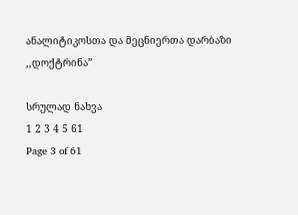ანალიტიკოსთა და მეცნიერთა დარბაზი ,,დოქტრინა”

სრულად ნახვა
1 2 3 4 5 61
Page 3 of 61